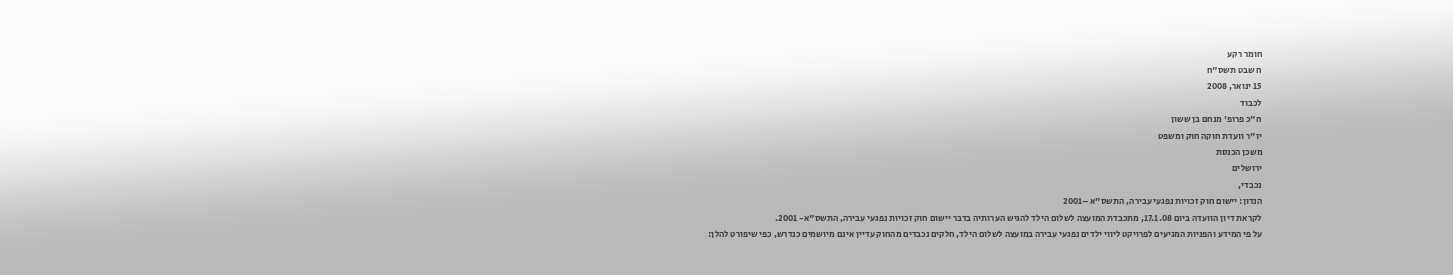חומר רקע
ח שבט תשס"ח
15 ינואר, 2008
לכבוד
ח"כ פרופ' מנחם בן ששון
יו"ר וועדת חוקה חוק ומשפט
משכן הכנסת
ירושלים
נכבדי,
הנדון: יישום חוק זכויות נפגעי עבירה, התשס"א –2001
לקראת דיון הוועדה ביום 17.1.08, מתכבדת המועצה לשלום הילד להגיש הערותיה בדבר יישום חוק זכויות נפגעי עבירה, התשס"א- 2001.
על פי המידע והפניות המגיעים לפרויקט ליווי ילדים נפגעי עבירה במועצה לשלום הילד, חלקים נכבדים מהחוק עדיין אינם מיושמים כנדרש, כפי שיפורט להלן: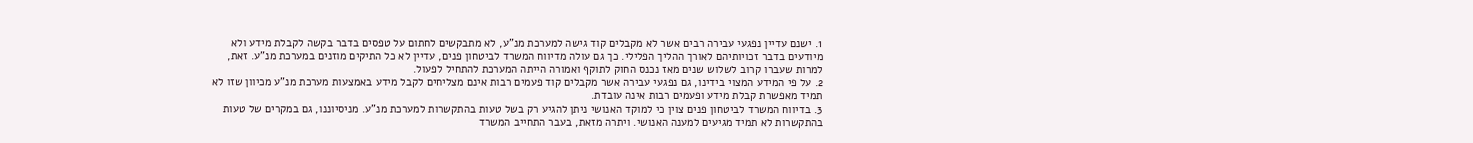1. ישנם עדיין נפגעי עבירה רבים אשר לא מקבלים קוד גישה למערכת מנ"ע, לא מתבקשים לחתום על טפסים בדבר בקשה לקבלת מידע ולא מיודעים בדבר זכויותיהם לאורך ההליך הפלילי. כך גם עולה מדיווח המשרד לביטחון פנים, עדיין לא כל התיקים מוזנים במערכת מנ"ע. זאת, למרות שעברו קרוב לשלוש שנים מאז נכנס החוק לתוקף ואמורה הייתה המערכת להתחיל לפעול.
2. על פי המידע המצוי בידינו, גם נפגעי עבירה אשר מקבלים קוד פעמים רבות אינם מצליחים לקבל מידע באמצעות מערכת מנ"ע מכיוון שזו לא תמיד מאפשרת קבלת מידע ופעמים רבות אינה עובדת.
3. בדיווח המשרד לביטחון פנים צוין כי למוקד האנושי ניתן להגיע רק בשל טעות בהתקשרות למערכת מנ"ע. מניסיוננו, גם במקרים של טעות בהתקשרות לא תמיד מגיעים למענה האנושי. ויתרה מזאת, בעבר התחייב המשרד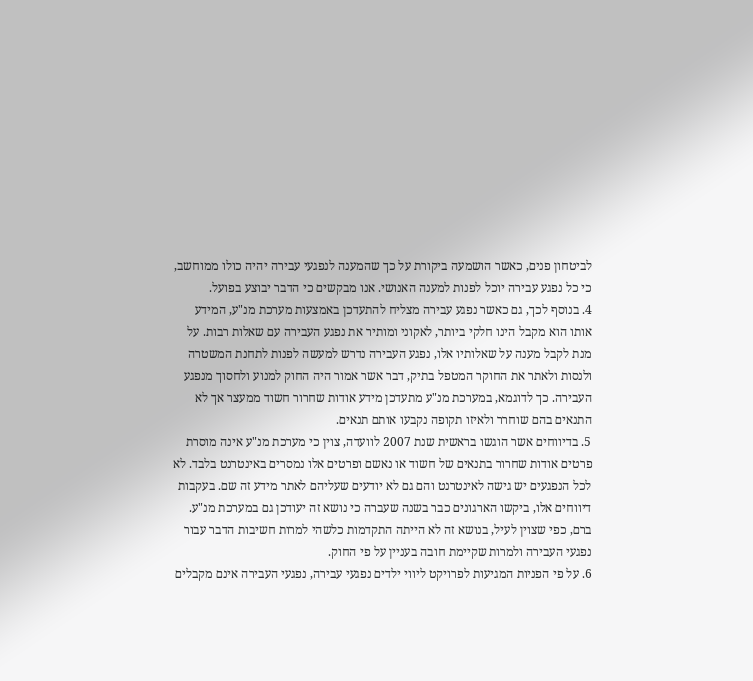לביטחון פנים, כאשר הושמעה ביקורת על כך שהמענה לנפגעי עבירה יהיה כולו ממוחשב, כי כל נפגע עבירה יוכל לפנות למענה האנושי. אנו מבקשים כי הדבר יבוצע בפועל.
4. בנוסף לכך, גם כאשר נפגע עבירה מצליח להתעדכן באמצעות מערכת מנ"ע, המידע אותו הוא מקבל הינו חלקי ביותר, לאקוני ומותיר את נפגע העבירה עם שאלות רבות. על מנת לקבל מענה על שאלותיו אלו, נפגע העבירה נדרש למעשה לפנות לתחנת המשטרה ולנסות ולאתר את החוקר המטפל בתיק, דבר אשר אמור היה החוק למנוע ולחסוך מנפגע העבירה. כך לדוגמא, במערכת מנ"ע מתעדכן מידע אודות שחרור חשוד ממעצר אך לא התנאים בהם שוחרר ולאיזו תקופה נקבעו אותם תנאים.
5. בדיווחים אשר הוגשו בראשית שנת 2007 לוועדה, צוין כי מערכת מנ"ע אינה מוסרת פרטים אודות שחרור בתנאים של חשוד או נאשם ופרטים אלו נמסרים באינטרנט בלבד. לא לכל הנפגעים יש גישה לאינטרנט והם גם לא יודעים שעליהם לאתר מידע זה שם. בעקבות דיווחים אלו, ביקשו הארגונים כבר בשנה שעברה כי נושא זה יעודכן גם במערכת מנ"ע. ברם, כפי שצוין לעיל, בנושא זה לא הייתה התקדמות כלשהי למרות חשיבות הדבר עבור נפגעי העבירה ולמרות שקיימת חובה בעניין על פי החוק.
6. על פי הפניות המגיעות לפרויקט ליווי ילדים נפגעי עבירה, נפגעי העבירה אינם מקבלים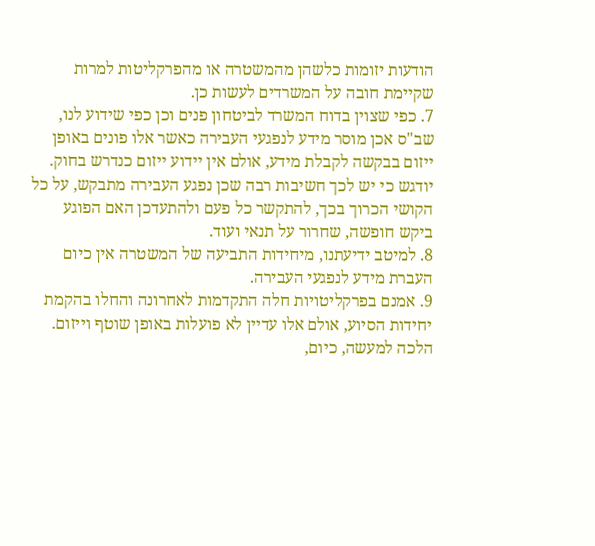הודעות יזומות כלשהן מהמשטרה או מהפרקליטות למרות שקיימת חובה על המשרדים לעשות כן.
7. כפי שצוין בדוח המשרד לביטחון פנים וכן כפי שידוע לנו, שב"ס אכן מוסר מידע לנפגעי העבירה כאשר אלו פונים באופן ייזום בבקשה לקבלת מידע, אולם אין יידוע ייזום כנדרש בחוק. יודגש כי יש לכך חשיבות רבה שכן נפגע העבירה מתבקש, על כל הקושי הכרוך בכך, להתקשר כל פעם ולהתעדכן האם הפוגע ביקש חופשה, שחרור על תנאי ועוד.
8. למיטב ידיעתנו, מיחידות התביעה של המשטרה אין כיום העברת מידע לנפגעי העבירה.
9. אמנם בפרקליטויות חלה התקדמות לאחרונה והחלו בהקמת יחידות הסיוע, אולם אלו עדיין לא פועלות באופן שוטף וייזום. הלכה למעשה, כיום,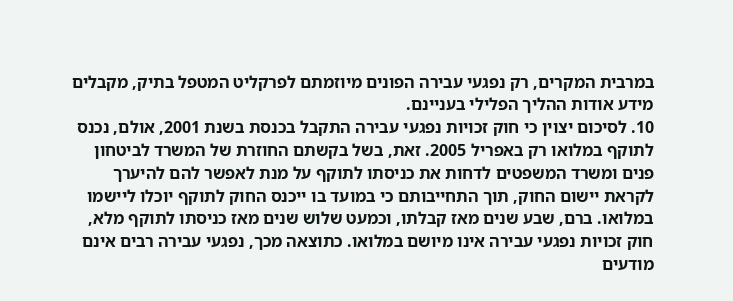במרבית המקרים, רק נפגעי עבירה הפונים מיוזמתם לפרקליט המטפל בתיק, מקבלים מידע אודות ההליך הפלילי בעניינם.
10. לסיכום יצוין כי חוק זכויות נפגעי עבירה התקבל בכנסת בשנת 2001, אולם, נכנס לתוקף במלואו רק באפריל 2005. זאת, בשל בקשתם החוזרת של המשרד לביטחון פנים ומשרד המשפטים לדחות את כניסתו לתוקף על מנת לאפשר להם להיערך לקראת יישום החוק, תוך התחייבותם כי במועד בו ייכנס החוק לתוקף יוכלו ליישמו במלואו. ברם, שבע שנים מאז קבלתו, וכמעט שלוש שנים מאז כניסתו לתוקף מלא, חוק זכויות נפגעי עבירה אינו מיושם במלואו. כתוצאה מכך, נפגעי עבירה רבים אינם מודעים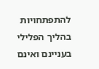להתפתחויות בהליך הפלילי בעניינם ואינם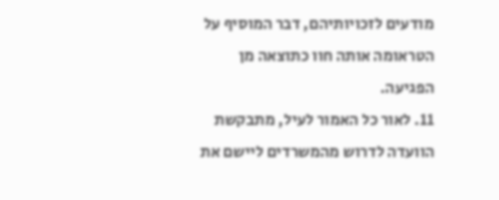מודעים לזכויותיהם, דבר המוסיף על הטראומה אותה חוו כתוצאה מן הפגיעה.
11. לאור כל האמור לעיל, מתבקשת הוועדה לדרוש מהמשרדים ליישם את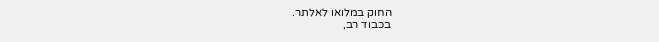החוק במלואו לאלתר.
בכבוד רב,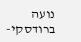נועה ברודסקי-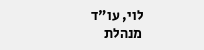לוי, עו"ד
מנהלת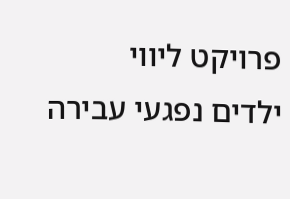פרויקט ליווי
ילדים נפגעי עבירה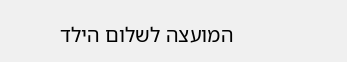המועצה לשלום הילד